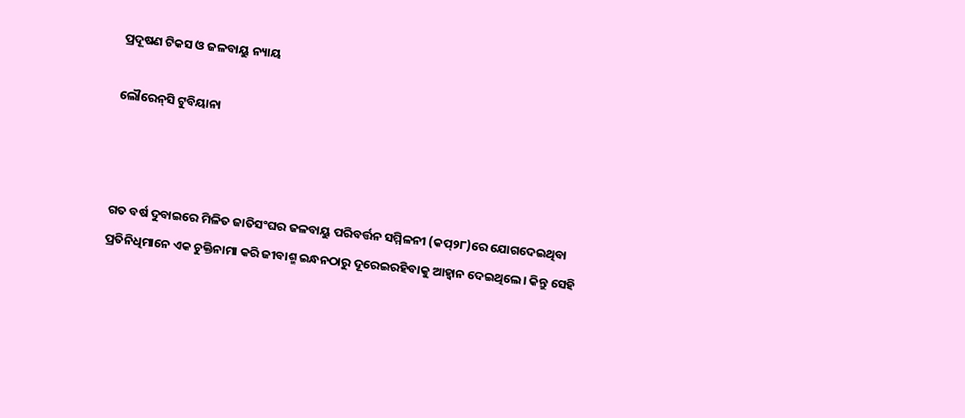ପ୍ରଦୂଷଣ ଟିକସ ଓ ଜଳବାୟୁ ନ୍ୟାୟ

ଲୌରେନ୍‌ସି ଟୁବିୟାନା



ଗତ ବର୍ଷ ଦୁବାଇରେ ମିଳିତ ଜାତିସଂଘର ଜଳବାୟୁ ପରିବର୍ତ୍ତନ ସମ୍ମିଳନୀ (କପ୍‌୨୮)ରେ ଯୋଗଦେଇଥିବା ପ୍ରତିନିଧିମାନେ ଏକ ଚୁକ୍ତିନାମା କରି ଜୀବାଶ୍ମ ଇନ୍ଧନଠାରୁ ଦୂରେଇରହିବାକୁ ଆହ୍ବାନ ଦେଇଥିଲେ। କିନ୍ତୁ ସେହି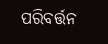ପରିବର୍ତ୍ତନ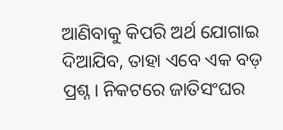ଆଣିବାକୁ କିପରି ଅର୍ଥ ଯୋଗାଇ ଦିଆଯିବ, ତାହା ଏବେ ଏକ ବଡ଼ ପ୍ରଶ୍ନ। ନିକଟରେ ଜାତିସଂଘର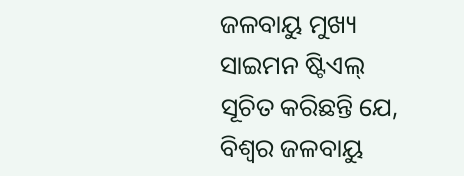ଜଳବାୟୁ ମୁଖ୍ୟ ସାଇମନ ଷ୍ଟିଏଲ୍‌ ସୂଚିତ କରିଛନ୍ତି ଯେ, ବିଶ୍ୱର ଜଳବାୟୁ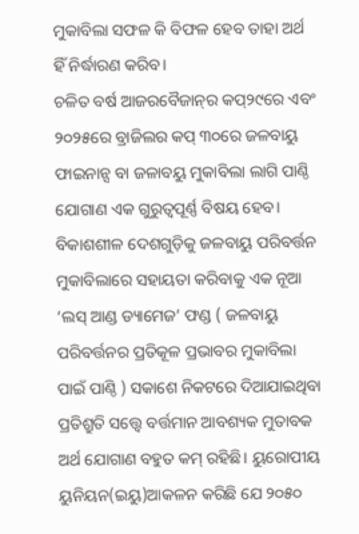ମୁକାବିଲା ସଫଳ କି ବିଫଳ ହେବ ତାହା ଅର୍ଥ ହିଁ ନିର୍ଦ୍ଧାରଣ କରିବ।
ଚଳିତ ବର୍ଷ ଆଜରବୈଜାନ୍‌ର କପ୍‌୨୯ରେ ଏବଂ ୨୦୨୫ରେ ବ୍ରାଜିଲର କପ୍‌ ୩୦ରେ ଜଳବାୟୁ ଫାଇନାନ୍ସ ବା ଜଳାବୟୁ ମୁକାବିଲା ଲାଗି ପାଣ୍ଠି ଯୋଗାଣ ଏକ ଗୁରୁତ୍ୱପୂର୍ଣ୍ଣ ବିଷୟ ହେବ। ବିକାଶଶୀଳ ଦେଶଗୁଡ଼ିକୁ ଜଳବାୟୁ ପରିବର୍ତ୍ତନ ମୁକାବିଲାରେ ସହାୟତା କରିବାକୁ ଏକ ନୂଆ ‘ଲସ୍‌ ଆଣ୍ଡ ଡ୍ୟାମେଜ’ ଫଣ୍ଡ ( ଜଳବାୟୁ ପରିବର୍ତ୍ତନର ପ୍ରତିକୂଳ ପ୍ରଭାବର ମୁକାବିଲା ପାଇଁ ପାଣ୍ଠି ) ସକାଶେ ନିକଟରେ ଦିଆଯାଇଥିବା ପ୍ରତିଶ୍ରୁତି ସତ୍ତ୍ୱେ ବର୍ତ୍ତମାନ ଆବଶ୍ୟକ ମୁତାବକ ଅର୍ଥ ଯୋଗାଣ ବହୁତ କମ୍‌ ରହିଛି। ୟୁରୋପୀୟ ୟୁନିୟନ(ଇୟୁ)ଆକଳନ କରିଛି ଯେ ୨୦୫୦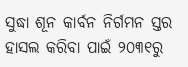ସୁଦ୍ଧା ଶୂନ କାର୍ବନ ନିର୍ଗମନ ସ୍ତର ହାସଲ କରିବା ପାଇଁ ୨୦୩୧ରୁ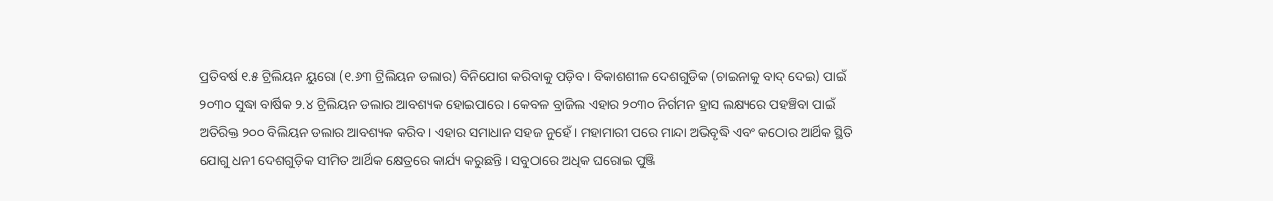ପ୍ରତିବର୍ଷ ୧.୫ ଟ୍ରିଲିୟନ ୟୁରୋ (୧.୬୩ ଟ୍ରିଲିୟନ ଡଲାର) ବିନିଯୋଗ କରିବାକୁ ପଡ଼ିବ। ବିକାଶଶୀଳ ଦେଶଗୁଡିକ (ଚାଇନାକୁ ବାଦ୍‌ ଦେଇ) ପାଇଁ ୨୦୩୦ ସୁଦ୍ଧା ବାର୍ଷିକ ୨.୪ ଟ୍ରିଲିୟନ ଡଲାର ଆବଶ୍ୟକ ହୋଇପାରେ। କେବଳ ବ୍ରାଜିଲ ଏହାର ୨୦୩୦ ନିର୍ଗମନ ହ୍ରାସ ଲକ୍ଷ୍ୟରେ ପହଞ୍ଚିବା ପାଇଁ ଅତିରିକ୍ତ ୨୦୦ ବିଲିୟନ ଡଲାର ଆବଶ୍ୟକ କରିବ। ଏହାର ସମାଧାନ ସହଜ ନୁହେଁ। ମହାମାରୀ ପରେ ମାନ୍ଦା ଅଭିବୃଦ୍ଧି ଏବଂ କଠୋର ଆର୍ଥିକ ସ୍ଥିତି ଯୋଗୁ ଧନୀ ଦେଶଗୁଡ଼ିକ ସୀମିତ ଆର୍ଥିକ କ୍ଷେତ୍ରରେ କାର୍ଯ୍ୟ କରୁଛନ୍ତି। ସବୁଠାରେ ଅଧିକ ଘରୋଇ ପୁଞ୍ଜି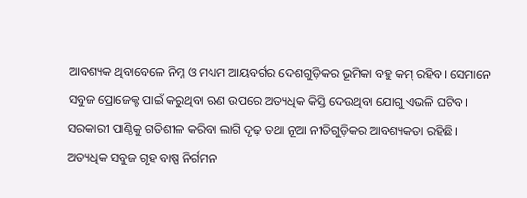ଆବଶ୍ୟକ ଥିବାବେଳେ ନିମ୍ନ ଓ ମଧ୍ୟମ ଆୟବର୍ଗର ଦେଶଗୁଡ଼ିକର ଭୂମିକା ବହୁ କମ୍‌ ରହିବ। ସେମାନେ ସବୁଜ ପ୍ରୋଜେକ୍ଟ ପାଇଁ କରୁଥିବା ଋଣ ଉପରେ ଅତ୍ୟଧିକ କିସ୍ତି ଦେଉଥିବା ଯୋଗୁ ଏଭଳି ଘଟିବ।
ସରକାରୀ ପାଣ୍ଠିକୁ ଗତିଶୀଳ କରିବା ଲାଗି ଦୃଢ଼ ତଥା ନୂଆ ନୀତିଗୁଡ଼ିକର ଆବଶ୍ୟକତା ରହିଛି। ଅତ୍ୟଧିକ ସବୁଜ ଗୃହ ବାଷ୍ପ ନିର୍ଗମନ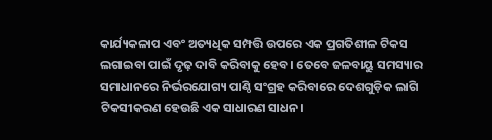କାର୍ଯ୍ୟକଳାପ ଏବଂ ଅତ୍ୟଧିକ ସମ୍ପତ୍ତି ଉପରେ ଏକ ପ୍ରଗତିଶୀଳ ଟିକସ ଲଗାଇବା ପାଇଁ ଦୃଢ଼ ଦାବି କରିବାକୁ ହେବ। ତେବେ ଜଳବାୟୁ ସମସ୍ୟାର ସମାଧାନରେ ନିର୍ଭରଯୋଗ୍ୟ ପାଣ୍ଠି ସଂଗ୍ରହ କରିବାରେ ଦେଶଗୁଡ଼ିକ ଲାଗି ଟିକସୀକରଣ ହେଉଛି ଏକ ସାଧାରଣ ସାଧନ।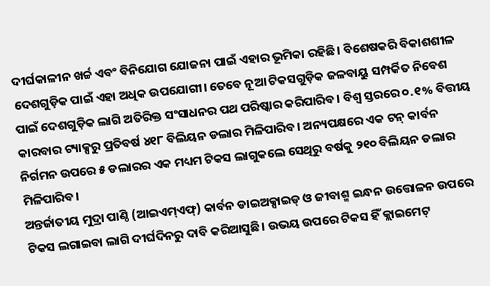ଦୀର୍ଘକାଳୀନ ଖର୍ଚ୍ଚ ଏବଂ ବିନିଯୋଗ ଯୋଜନା ପାଇଁ ଏହାର ଭୂମିକା ରହିଛି। ବିଶେଷକରି ବିକାଶଶୀଳ ଦେଶଗୁଡ଼ିକ ପାଇଁ ଏହା ଅଧିକ ଉପଯୋଗୀ। ତେବେ ନୂଆ ଟିକସଗୁଡ଼ିକ ଜଳବାୟୁ ସମ୍ପର୍କିତ ନିବେଶ ପାଇଁ ଦେଶଗୁଡ଼ିକ ଲାଗି ଅତିରିକ୍ତ ସଂସାଧନର ପଥ ପରିଷ୍କାର କରିପାରିବ। ବିଶ୍ୱ ସ୍ତରରେ ୦.୧% ବିତ୍ତୀୟ କାରବାର ଟ୍ୟାକ୍ସରୁ ପ୍ରତିବର୍ଷ ୪୧୮ ବିଲିୟନ ଡଲାର ମିଳିପାରିବ। ଅନ୍ୟପକ୍ଷରେ ଏକ ଟନ୍‌ କାର୍ବନ ନିର୍ଗମନ ଉପରେ ୫ ଡଲାରର ଏକ ମଧ୍ୟମ ଟିକସ ଲାଗୁକଲେ ସେଥିରୁ ବର୍ଷକୁ ୨୧୦ ବିଲିୟନ ଡଲାର ମିଳିପାରିବ।
ଅନ୍ତର୍ଜାତୀୟ ମୁଦ୍ରା ପାଣ୍ଠି (ଆଇଏମ୍‌ଏଫ୍‌) କାର୍ବନ ଡାଇଅକ୍ସାଇଡ୍‌ ଓ ଜୀବାଶ୍ମ ଇନ୍ଧନ ଉତ୍ତୋଳନ ଉପରେ ଟିକସ ଲଗାଇବା ଲାଗି ଦୀର୍ଘଦିନରୁ ଦାବି କରିଆସୁଛି। ଉଭୟ ଉପରେ ଟିକସ ହିଁ କ୍ଲାଇମେଟ୍‌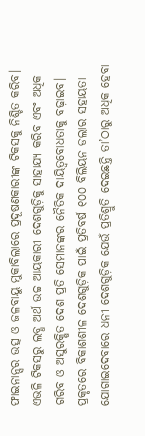ଫାଇନାନ୍ସର ଉତ୍ସ ଓ ଜଳବାୟୁ ମୁକାବିଲାରେ ପ୍ରଦୂଷଣକାରୀଙ୍କ ଟିକସକୁ ନିଶ୍ଚିତ କରିବ। ଏଭଳି ଟିକସରୁ ଲବ୍ଧ ଅର୍ଥ ଉଚ୍ଚ ଆୟକାରୀ ଦେଶଗୁଡ଼ିକୁ ସାହାଯ୍ୟ କରିବ ଏବଂ ଅଧିକ ଗରିବ ଓ ଅସୁରକ୍ଷିତ ଦେଶ ପ୍ରତି ସେମାନଙ୍କର ନୈତିକ ଦାୟିତ୍ୱବୋଧତାକୁ ବଢ଼ାଇବ। ପ୍ରକୃତରେ ବିକାଶଶୀଳ ଦେଶଗୁଡ଼ିକ ପାଇଁ ପ୍ରତିବର୍ଷ ୧୦୦ ବିଲିୟନ ଡଲାର ସହାୟତା ଯୋଗାଇଦେବାରେ ଧନୀ ଦେଶଗୁଡ଼ିକ ଯେଉଁ ପ୍ରତିଶ୍ରୁତି ଦେଇଛନ୍ତି ତା’ଠାରୁ ଅଧିକ ହେବା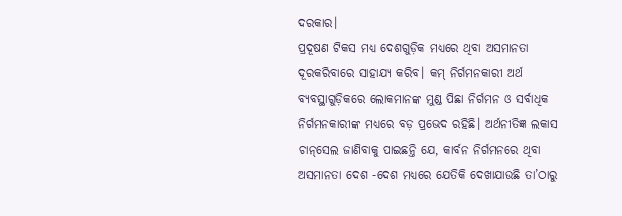ଦରକାର।
ପ୍ରଦୂଷଣ ଟିକସ ମଧ୍ୟ ଦେଶଗୁଡ଼ିକ ମଧ୍ୟରେ ଥିବା ଅସମାନତା ଦୂରକରିବାରେ ସାହାଯ୍ୟ କରିବ। କମ୍‌ ନିର୍ଗମନକାରୀ ଅର୍ଥ ବ୍ୟବସ୍ଥାଗୁଡ଼ିକରେ ଲୋକମାନଙ୍କ ମୁଣ୍ଡ ପିଛା ନିର୍ଗମନ ଓ ସର୍ବାଧିକ ନିର୍ଗମନକାରୀଙ୍କ ମଧ୍ୟରେ ବଡ଼ ପ୍ରଭେଦ ରହିଛି। ଅର୍ଥନୀତିଜ୍ଞ ଲକାସ ଚାନ୍‌ସେଲ ଜାଣିବାକୁ ପାଇଛନ୍ତି ଯେ, କାର୍ବନ ନିର୍ଗମନରେ ଥିବା ଅସମାନତା ଦେଶ -ଦେଶ ମଧ୍ୟରେ ଯେତିକି ଦେଖାଯାଉଛି ତା’ଠାରୁ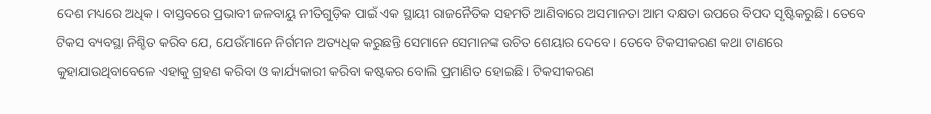ଦେଶ ମଧ୍ୟରେ ଅଧିକ। ବାସ୍ତବରେ ପ୍ରଭାବୀ ଜଳବାୟୁ ନୀତିଗୁଡ଼ିକ ପାଇଁ ଏକ ସ୍ଥାୟୀ ରାଜନୈତିକ ସହମତି ଆଣିବାରେ ଅସମାନତା ଆମ ଦକ୍ଷତା ଉପରେ ବିପଦ ସୃଷ୍ଟିକରୁଛି। ତେବେ ଟିକସ ବ୍ୟବସ୍ଥା ନିଶ୍ଚିତ କରିବ ଯେ, ଯେଉଁମାନେ ନିର୍ଗମନ ଅତ୍ୟଧିକ କରୁଛନ୍ତି ସେମାନେ ସେମାନଙ୍କ ଉଚିତ ଶେୟାର ଦେବେ। ତେବେ ଟିକସୀକରଣ କଥା ଟାଣରେ କୁହାଯାଉଥିବାବେଳେ ଏହାକୁ ଗ୍ରହଣ କରିବା ଓ କାର୍ଯ୍ୟକାରୀ କରିବା କଷ୍ଟକର ବୋଲି ପ୍ରମାଣିତ ହୋଇଛି। ଟିକସୀକରଣ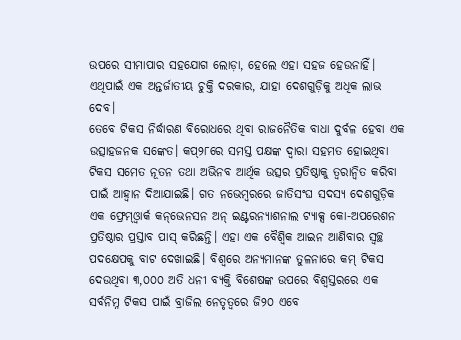ଉପରେ ସୀମାପାର ସହଯୋଗ ଲୋଡ଼ା, ହେଲେ ଏହା ସହଜ ହେଉନାହିଁ। ଏଥିପାଇଁ ଏକ ଅନ୍ତର୍ଜାତୀୟ ଚୁକ୍ତି ଦରକାର, ଯାହା ଦେଶଗୁଡ଼ିକୁ ଅଧିକ ଲାଭ ଦେବ।
ତେବେ ଟିକସ ନିର୍ଦ୍ଧାରଣ ବିରୋଧରେ ଥିବା ରାଜନୈତିକ ବାଧା ଦୁର୍ବଳ ହେବା ଏକ ଉତ୍ସାହଜନକ ସଙ୍କେତ। କପ୍‌୨୮ରେ ସମସ୍ତ ପକ୍ଷଙ୍କ ଦ୍ୱାରା ସହମତ ହୋଇଥିବା ଟିକସ ସମେତ ନୂତନ ତଥା ଅଭିନବ ଆର୍ଥିକ ଉତ୍ସର ପ୍ରତିଷ୍ଠାକୁ ତ୍ୱରାନ୍ବିତ କରିବା ପାଇଁ ଆହ୍ବାନ ଦିଆଯାଇଛି। ଗତ ନଭେମ୍ବରରେ ଜାତିସଂଘ ସଦସ୍ୟ ଦେଶଗୁଡ଼ିକ ଏକ ଫ୍ରେମ୍‌ଓ୍ବାର୍କ କନ୍‌ଭେନସନ ଅନ୍‌ ଇଣ୍ଟରନ୍ୟାଶନାଲ ଟ୍ୟାକ୍ସ କୋ-ଅପରେଶନ ପ୍ରତିଷ୍ଠାର ପ୍ରସ୍ତାବ ପାସ୍‌ କରିଛନ୍ତି। ଏହା ଏକ ବୈଶ୍ୱିକ ଆଇନ ଆଣିବାର ସ୍ବଚ୍ଛ ପଦକ୍ଷେପକୁ ବାଟ ଦେଖାଇଛି। ବିଶ୍ୱରେ ଅନ୍ୟମାନଙ୍କ ତୁଳନାରେ କମ୍‌ ଟିକସ ଦେଉଥିବା ୩,୦୦୦ ଅତି ଧନୀ ବ୍ୟକ୍ତି ବିଶେଷଙ୍କ ଉପରେ ବିଶ୍ୱସ୍ତରରେ ଏକ ସର୍ବନିମ୍ନ ଟିକସ ପାଇଁ ବ୍ରାଜିଲ ନେତୃତ୍ୱରେ ଜି୨୦ ଏବେ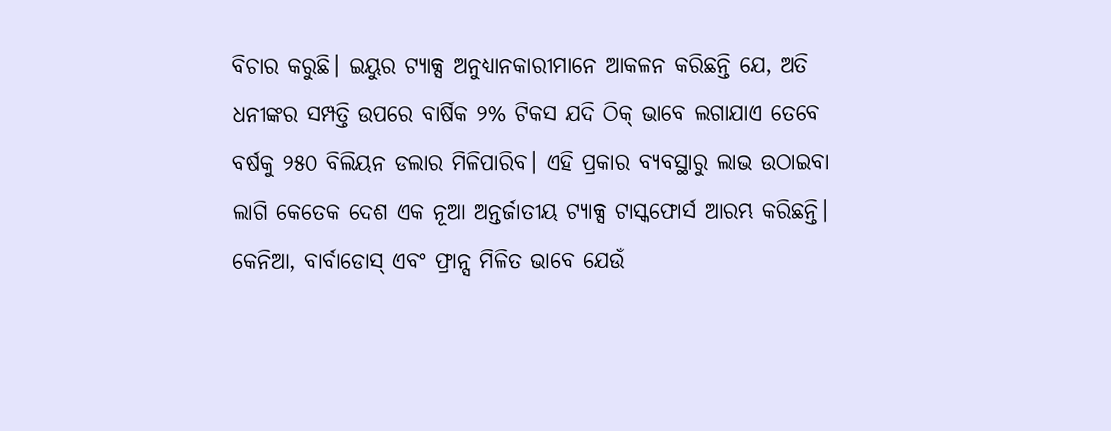ବିଚାର କରୁଛି। ଇୟୁର ଟ୍ୟାକ୍ସ ଅନୁଧ୍ୟାନକାରୀମାନେ ଆକଳନ କରିଛନ୍ତି ଯେ, ଅତି ଧନୀଙ୍କର ସମ୍ପତ୍ତି ଉପରେ ବାର୍ଷିକ ୨% ଟିକସ ଯଦି ଠିକ୍‌ ଭାବେ ଲଗାଯାଏ ତେବେ ବର୍ଷକୁ ୨୫୦ ବିଲିୟନ ଡଲାର ମିଳିପାରିବ। ଏହି ପ୍ରକାର ବ୍ୟବସ୍ଥାରୁ ଲାଭ ଉଠାଇବା ଲାଗି କେତେକ ଦେଶ ଏକ ନୂଆ ଅନ୍ତର୍ଜାତୀୟ ଟ୍ୟାକ୍ସ ଟାସ୍କଫୋର୍ସ ଆରମ୍ଭ କରିଛନ୍ତି। କେନିଆ, ବାର୍ବାଡୋସ୍‌ ଏବଂ ଫ୍ରାନ୍ସ ମିଳିତ ଭାବେ ଯେଉଁ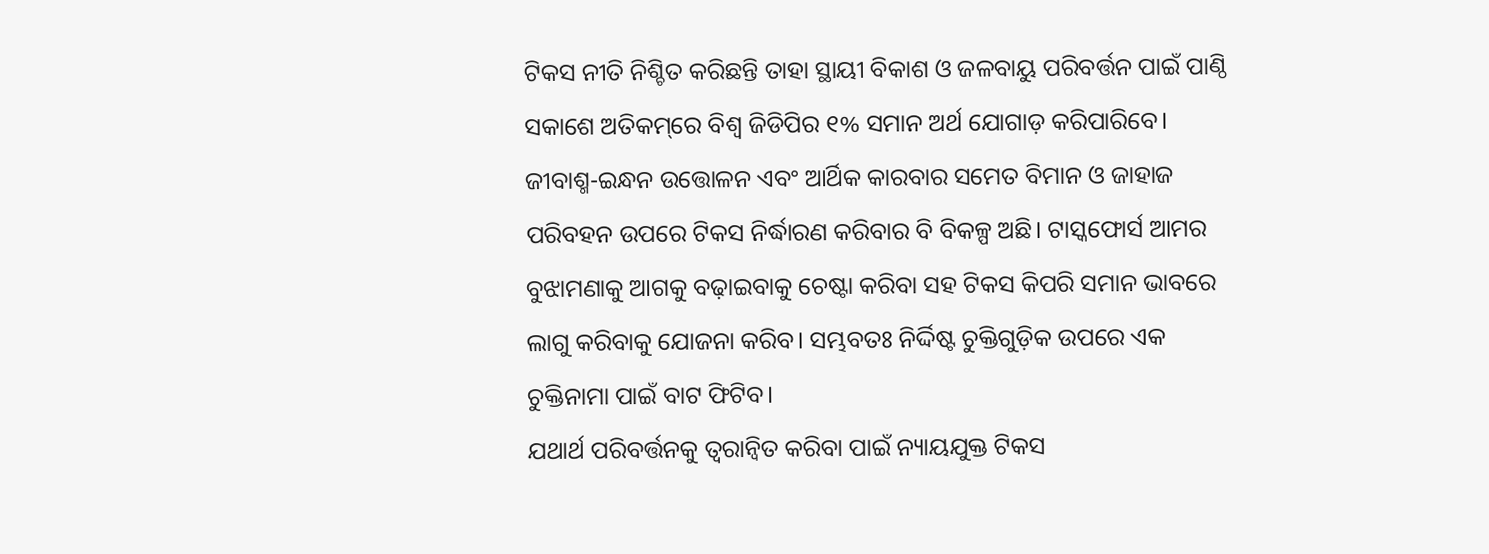ଟିକସ ନୀତି ନିଶ୍ଚିତ କରିଛନ୍ତି ତାହା ସ୍ଥାୟୀ ବିକାଶ ଓ ଜଳବାୟୁ ପରିବର୍ତ୍ତନ ପାଇଁ ପାଣ୍ଠି ସକାଶେ ଅତିକମ୍‌ରେ ବିଶ୍ୱ ଜିଡିପିର ୧% ସମାନ ଅର୍ଥ ଯୋଗାଡ଼ କରିପାରିବେ। ଜୀବାଶ୍ମ-ଇନ୍ଧନ ଉତ୍ତୋଳନ ଏବଂ ଆର୍ଥିକ କାରବାର ସମେତ ବିମାନ ଓ ଜାହାଜ ପରିବହନ ଉପରେ ଟିକସ ନିର୍ଦ୍ଧାରଣ କରିବାର ବି ବିକଳ୍ପ ଅଛି। ଟାସ୍କଫୋର୍ସ ଆମର ବୁଝାମଣାକୁ ଆଗକୁ ବଢ଼ାଇବାକୁ ଚେଷ୍ଟା କରିବା ସହ ଟିକସ କିପରି ସମାନ ଭାବରେ ଲାଗୁ କରିବାକୁ ଯୋଜନା କରିବ। ସମ୍ଭବତଃ ନିର୍ଦ୍ଦିଷ୍ଟ ଚୁକ୍ତିଗୁଡ଼ିକ ଉପରେ ଏକ ଚୁକ୍ତିନାମା ପାଇଁ ବାଟ ଫିଟିବ।
ଯଥାର୍ଥ ପରିବର୍ତ୍ତନକୁ ତ୍ୱରାନ୍ବିତ କରିବା ପାଇଁ ନ୍ୟାୟଯୁକ୍ତ ଟିକସ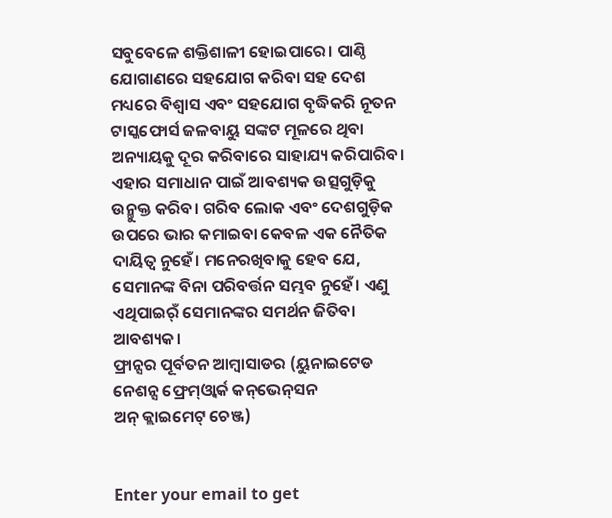ସବୁବେଳେ ଶକ୍ତିଶାଳୀ ହୋଇପାରେ। ପାଣ୍ଠି ଯୋଗାଣରେ ସହଯୋଗ କରିବା ସହ ଦେଶ ମଧ୍ୟରେ ବିଶ୍ୱାସ ଏବଂ ସହଯୋଗ ବୃଦ୍ଧିକରି ନୂତନ ଟାସ୍କଫୋର୍ସ ଜଳବାୟୁ ସଙ୍କଟ ମୂଳରେ ଥିବା ଅନ୍ୟାୟକୁ ଦୂର କରିବାରେ ସାହାଯ୍ୟ କରିପାରିବ। ଏହାର ସମାଧାନ ପାଇଁ ଆବଶ୍ୟକ ଉତ୍ସଗୁଡ଼ିକୁ ଉନ୍ମୁକ୍ତ କରିବ। ଗରିବ ଲୋକ ଏବଂ ଦେଶଗୁଡ଼ିକ ଉପରେ ଭାର କମାଇବା କେବଳ ଏକ ନୈତିକ ଦାୟିତ୍ୱ ନୁହେଁ। ମନେରଖିବାକୁ ହେବ ଯେ, ସେମାନଙ୍କ ବିନା ପରିବର୍ତ୍ତନ ସମ୍ଭବ ନୁହେଁ। ଏଣୁ ଏଥିପାଇର୍ଁ ସେମାନଙ୍କର ସମର୍ଥନ ଜିତିବା ଆବଶ୍ୟକ।
ଫ୍ରାନ୍ସର ପୂର୍ବତନ ଆମ୍ବାସାଡର (ୟୁନାଇଟେଡ ନେଶନ୍ସ ଫ୍ରେମ୍‌ଓ୍ବାର୍କ କନ୍‌ଭେନ୍‌ସନ
ଅନ୍‌ କ୍ଲାଇମେଟ୍‌ ଚେଞ୍ଜ)


Enter your email to get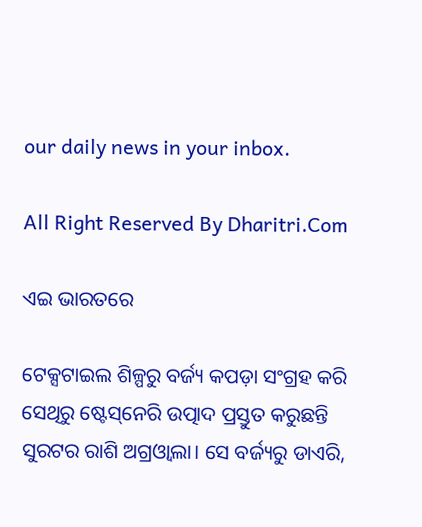our daily news in your inbox.

All Right Reserved By Dharitri.Com

ଏଇ ଭାରତରେ

ଟେକ୍ସଟାଇଲ ଶିଳ୍ପରୁ ବର୍ଜ୍ୟ କପଡ଼ା ସଂଗ୍ରହ କରି ସେଥିରୁ ଷ୍ଟେସ୍‌ନେରି ଉତ୍ପାଦ ପ୍ରସ୍ତୁତ କରୁଛନ୍ତି ସୁରଟର ରାଶି ଅଗ୍ରଓ୍ବାଲା। ସେ ବର୍ଜ୍ୟରୁ ଡାଏରି,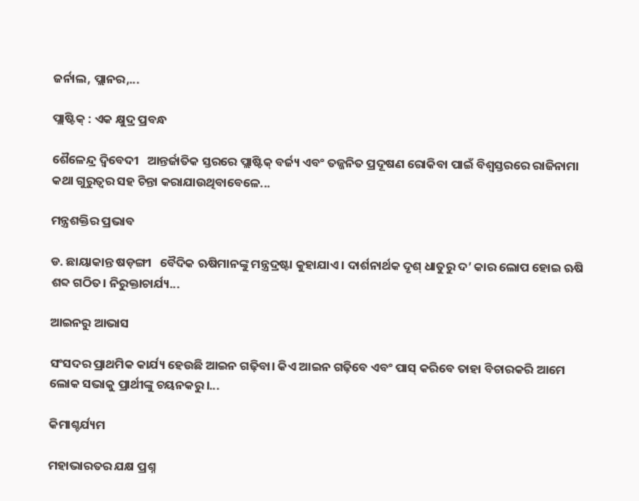ଜର୍ନାଲ, ପ୍ଲାନର,...

ପ୍ଲାଷ୍ଟିକ୍‌ : ଏକ କ୍ଷୁଦ୍ର ପ୍ରବନ୍ଧ

ଶୈଳେନ୍ଦ୍ର ଦ୍ୱିବେଦୀ   ଆନ୍ତର୍ଜାତିକ ସ୍ତରରେ ପ୍ଲାଷ୍ଟିକ୍‌ ବର୍ଜ୍ୟ ଏବଂ ତଜ୍ଜନିତ ପ୍ରଦୂଷଣ ରୋକିବା ପାଇଁ ବିଶ୍ୱସ୍ତରରେ ରାଜିନାମା କଥା ଗୁରୁତ୍ୱର ସହ ଚିନ୍ତା କରାଯାଉଥିବାବେଳେ...

ମନ୍ତ୍ରଶକ୍ତିର ପ୍ରଭାବ

ଡ. ଛାୟାକାନ୍ତ ଷଡ଼ଙ୍ଗୀ   ବୈଦିକ ଋଷିମାନଙ୍କୁ ମନ୍ତ୍ରଦ୍ରଷ୍ଟା କୁହାଯାଏ। ଦାର୍ଶନାର୍ଥକ ଦୃଶ୍‌ ଧାତୁରୁ ଦ’ କାର ଲୋପ ହୋଇ ଋଷି ଶବ୍ଦ ଗଠିତ। ନିରୁକ୍ତାଚାର୍ଯ୍ୟ...

ଆଇନରୁ ଆଭାସ

ସଂସଦର ପ୍ରାଥମିକ କାର୍ଯ୍ୟ ହେଉଛି ଆଇନ ଗଢ଼ିବା। କିଏ ଆଇନ ଗଢ଼ିବେ ଏବଂ ପାସ୍‌ କରିବେ ତାହା ବିଚାରକରି ଆମେ ଲୋକ ସଭାକୁ ପ୍ରାର୍ଥୀଙ୍କୁ ଚୟନକରୁ।...

କିମାଶ୍ଚର୍ଯ୍ୟମ

ମହାଭାରତର ଯକ୍ଷ ପ୍ରଶ୍ନ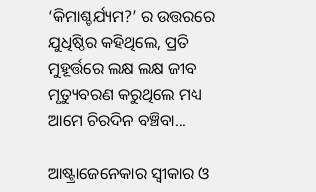‘କିମାଶ୍ଚର୍ଯ୍ୟମ?’ ର ଉତ୍ତରରେ ଯୁଧିଷ୍ଠିର କହିଥିଲେ, ପ୍ରତି ମୁହୂର୍ତ୍ତରେ ଲକ୍ଷ ଲକ୍ଷ ଜୀବ ମୃତ୍ୟୁବରଣ କରୁଥିଲେ ମଧ୍ୟ ଆମେ ଚିରଦିନ ବଞ୍ଚିବା...

ଆଷ୍ଟ୍ରାଜେନେକାର ସ୍ବୀକାର ଓ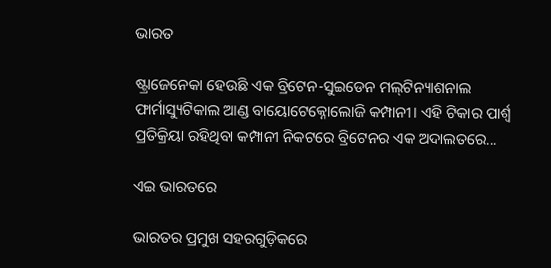ଭାରତ

ଷ୍ଟ୍ରାଜେନେକା ହେଉଛି ଏକ ବ୍ରିଟେନ-ସୁଇଡେନ ମଲ୍‌ଟିନ୍ୟାଶନାଲ ଫାର୍ମାସ୍ୟୁଟିକାଲ ଆଣ୍ଡ ବାୟୋଟେକ୍ନୋଲୋଜି କମ୍ପାନୀ। ଏହି ଟିକାର ପାର୍ଶ୍ୱ ପ୍ରତିକ୍ରିୟା ରହିଥିବା କମ୍ପାନୀ ନିକଟରେ ବ୍ରିଟେନର ଏକ ଅଦାଲତରେ...

ଏଇ ଭାରତରେ

ଭାରତର ପ୍ରମୁଖ ସହରଗୁଡ଼ିକରେ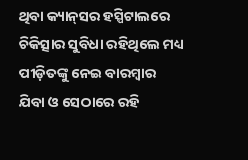ଥିବା କ୍ୟାନ୍‌ସର ହସ୍ପିଟାଲରେ ଚିକିତ୍ସାର ସୁବିଧା ରହିଥିଲେ ମଧ୍ୟ ପୀଡ଼ିତଙ୍କୁ ନେଇ ବାରମ୍ବାର ଯିବା ଓ ସେଠାରେ ରହି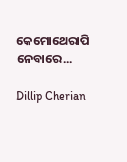କେମୋଥେରାପି ନେବାରେ...

Dillip Cherian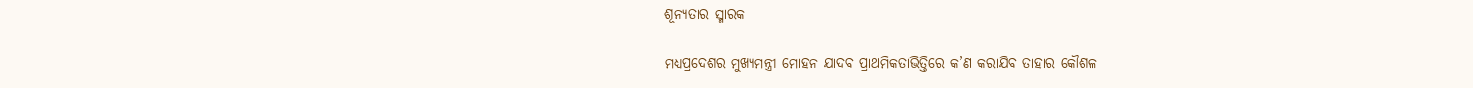ଶୂନ୍ୟତାର ସ୍ମାରକ

ମଧ୍ୟପ୍ରଦେଶର ମୁଖ୍ୟମନ୍ତ୍ରୀ ମୋହନ ଯାଦବ ପ୍ରାଥମିକତାଭିତ୍ତିରେ କ’ଣ କରାଯିବ ତାହାର କୌଶଳ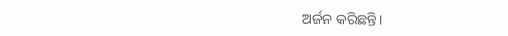ଅର୍ଜନ କରିଛନ୍ତି।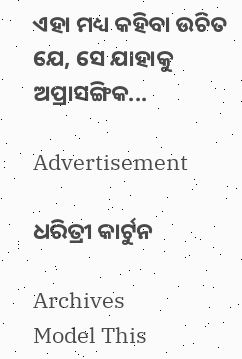ଏହା ମଧ୍ୟ କହିବା ଉଚିତ ଯେ, ସେ ଯାହାକୁ ଅପ୍ରାସଙ୍ଗିକ...

Advertisement

ଧରିତ୍ରୀ କାର୍ଟୁନ

Archives
Model This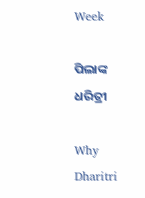Week

ପିଲାଙ୍କ ଧରିତ୍ରୀ

Why Dharitri